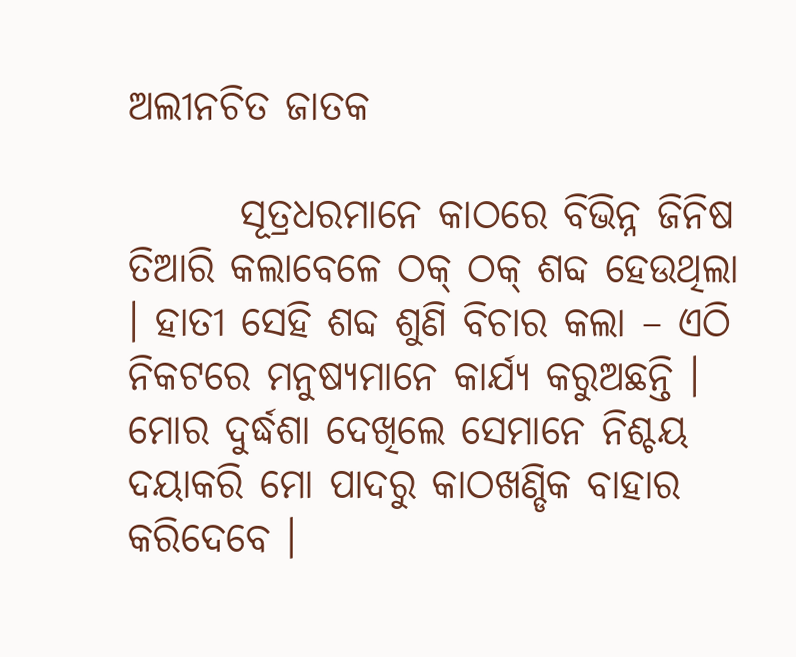ଅଲୀନଚିତ ଜାତକ

       ସୂତ୍ରଧରମାନେ କାଠରେ ବିଭିନ୍ନ ଜିନିଷ ତିଆରି କଲାବେଳେ ଠକ୍ ଠକ୍ ଶବ୍ଦ ହେଉଥିଲା । ହାତୀ ସେହି ଶବ୍ଦ ଶୁଣି ବିଚାର କଲା – ଏଠି ନିକଟରେ ମନୁଷ୍ୟମାନେ କାର୍ଯ୍ୟ କରୁଅଛନ୍ତି । ମୋର ଦୁର୍ଦ୍ଧଶା ଦେଖିଲେ ସେମାନେ ନିଶ୍ଚୟ ଦୟାକରି ମୋ ପାଦରୁ କାଠଖଣ୍ଡିକ ବାହାର କରିଦେବେ ।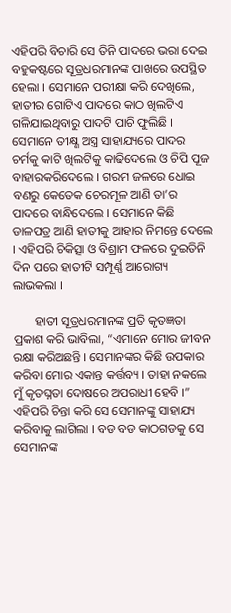ଏହିପରି ବିଚାରି ସେ ତିନି ପାଦରେ ଭରା ଦେଇ ବହୁକଷ୍ଟରେ ସୂତ୍ରଧରମାନଙ୍କ ପାଖରେ ଉପସ୍ଥିତ ହେଲା । ସେମାନେ ପରୀକ୍ଷା କରି ଦେଖିଲେ, ହାତୀର ଗୋଟିଏ ପାଦରେ କାଠ ଖିଲଟିଏ ଗଳିଯାଇଥିବାରୁ ପାଦଟି ପାଚି ଫୁଲିଛି । ସେମାନେ ତୀକ୍ଷ୍ଣ ଅସ୍ତ୍ର ସାହାଯ୍ୟରେ ପାଦର ଚର୍ମକୁ କାଟି ଖିଲଟିକୁ କାଢିଦେଲେ ଓ ଚିପି ପୂଜ ବାହାରକରିଦେଲେ । ଗରମ ଜଳରେ ଧୋଇ ବଣରୁ କେତେକ ଚେରମୂଳ ଆଣି ତା’ର ପାଦରେ ବାନ୍ଧିଦେଲେ । ସେମାନେ କିଛି ଡାଳପତ୍ର ଆଣି ହାତୀକୁ ଆହାର ନିମନ୍ତେ ଦେଲେ । ଏହିପରି ଚିକିତ୍ସା ଓ ବିଶ୍ରାମ ଫଳରେ ଦୁଇତିନି ଦିନ ପରେ ହାତୀଟି ସମ୍ପୂର୍ଣ୍ଣ ଆରୋଗ୍ୟ ଲାଭକଲା ।

       ହାତୀ ସୂତ୍ରଧରମାନଙ୍କ ପ୍ରତି କୃତଜ୍ଞତା ପ୍ରକାଶ କରି ଭାବିଲା, “ଏମାନେ ମୋର ଜୀବନ ରକ୍ଷା କରିଅଛନ୍ତି । ସେମାନଙ୍କର କିଛି ଉପକାର କରିବା ମୋର ଏକାନ୍ତ କର୍ତ୍ତବ୍ୟ । ତାହା ନକଲେ ମୁଁ କୃତଘ୍ନତା ଦୋଷରେ ଅପରାଧୀ ହେବି ।” ଏହିପରି ଚିନ୍ତା କରି ସେ ସେମାନଙ୍କୁ ସାହାଯ୍ୟ କରିବାକୁ ଲାଗିଲା । ବଡ ବଡ କାଠଗଡକୁ ସେ ସେମାନଙ୍କ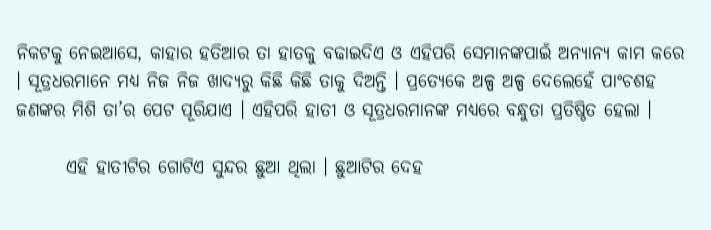ନିକଟକୁ ନେଇଆସେ, କାହାର ହତିଆର ତା ହାତକୁ ବଢାଇଦିଏ ଓ ଏହିପରି ସେମାନଙ୍କପାଇଁ ଅନ୍ୟାନ୍ୟ କାମ କରେ । ସୂତ୍ରଧରମାନେ ମଧ୍ୟ ନିଜ ନିଜ ଖାଦ୍ୟରୁ କିଛି କିଛି ତାକୁ ଦିଅନ୍ତି । ପ୍ରତ୍ୟେକେ ଅଳ୍ପ ଅଳ୍ପ ଦେଲେହେଁ ପାଂଚଶହ ଜଣଙ୍କର ମିଶି ତା’ର ପେଟ ପୂରିଯାଏ । ଏହିପରି ହାତୀ ଓ ସୂତ୍ରଧରମାନଙ୍କ ମଧ୍ୟରେ ବନ୍ଧୁତା ପ୍ରତିଷ୍ଠିତ ହେଲା ।

       ଏହି ହାତୀଟିର ଗୋଟିଏ ସୁନ୍ଦର ଛୁଆ ଥିଲା । ଛୁଆଟିର ଦେହ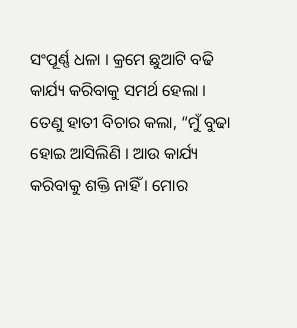ସଂପୂର୍ଣ୍ଣ ଧଳା । କ୍ରମେ ଛୁଆଟି ବଢି କାର୍ଯ୍ୟ କରିବାକୁ ସମର୍ଥ ହେଲା । ତେଣୁ ହାତୀ ବିଚାର କଲା, “ମୁଁ ବୁଢା ହୋଇ ଆସିଲିଣି । ଆଉ କାର୍ଯ୍ୟ କରିବାକୁ ଶକ୍ତି ନାହିଁ । ମୋର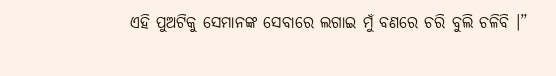ଏହି ପୁଅଟିକୁ ସେମାନଙ୍କ ସେବାରେ ଲଗାଇ ମୁଁ ବଣରେ ଚରି ବୁଲି ଚଳିବି ।”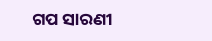ଗପ ସାରଣୀ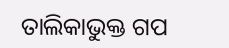ତାଲିକାଭୁକ୍ତ ଗପ